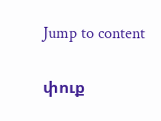Jump to content

փուք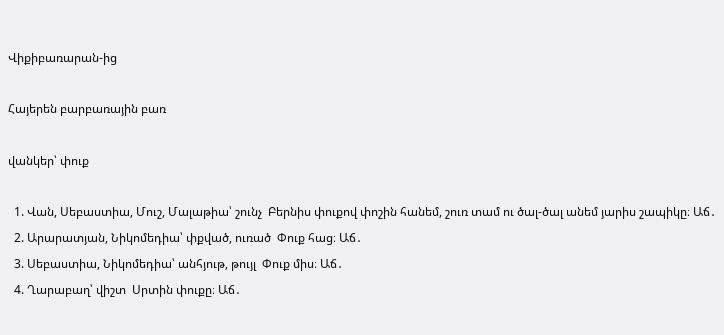Վիքիբառարան-ից

Հայերեն բարբառային բառ

վանկեր՝ փուք

  1. Վան, Սեբաստիա, Մուշ, Մալաթիա՝ շունչ  Բերնիս փուքով փոշին հանեմ, շուռ տամ ու ծալ-ծալ անեմ յարիս շապիկը։ Աճ․
  2. Արարատյան, Նիկոմեդիա՝ փքված, ուռած  Փուք հաց։ Աճ․
  3. Սեբաստիա, Նիկոմեդիա՝ անհյութ, թույլ  Փուք միս։ Աճ․
  4. Ղարաբաղ՝ վիշտ  Սրտին փուքը։ Աճ․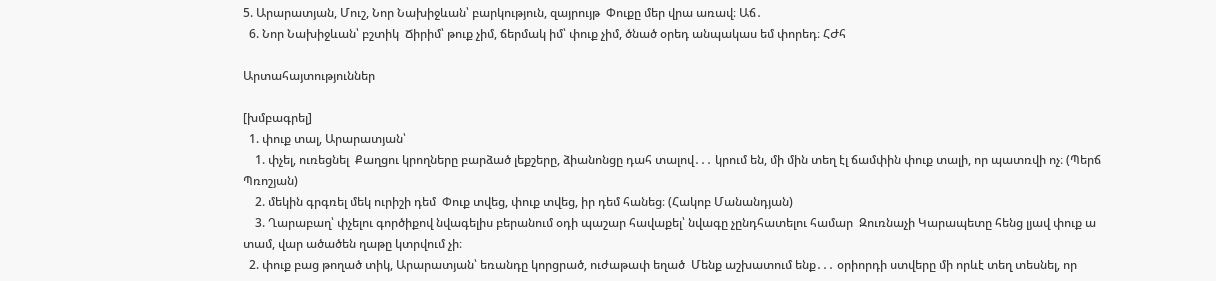5. Արարատյան, Մուշ, Նոր Նախիջևան՝ բարկություն, զայրույթ  Փուքը մեր վրա առավ։ Աճ․
  6. Նոր Նախիջևան՝ բշտիկ  Ճիրիմ՝ թուք չիմ, ճերմակ իմ՝ փուք չիմ, ծնած օրեդ անպակաս եմ փորեդ։ ՀԺհ

Արտահայտություններ

[խմբագրել]
  1. փուք տալ, Արարատյան՝
    1. փչել, ուռեցնել  Քաղցու կրողները բարձած լեքշերը, ձիանոնցը դահ տալով․․․ կրում են, մի մին տեղ էլ ճամփին փուք տալի, որ պատռվի ոչ։ (Պերճ Պռոշյան)
    2. մեկին գրգռել մեկ ուրիշի դեմ  Փուք տվեց, փուք տվեց, իր դեմ հանեց։ (Հակոբ Մանանդյան)
    3. Ղարաբաղ՝ փչելու գործիքով նվագելիս բերանում օդի պաշար հավաքել՝ նվագը չընդհատելու համար  Զուռնաչի Կարապետը հենց լյավ փուք ա տամ, վար ածածեն ղաթը կտրվում չի։
  2. փուք բաց թողած տիկ, Արարատյան՝ եռանդը կորցրած, ուժաթափ եղած  Մենք աշխատում ենք․․․ օրիորդի ստվերը մի որևէ տեղ տեսնել, որ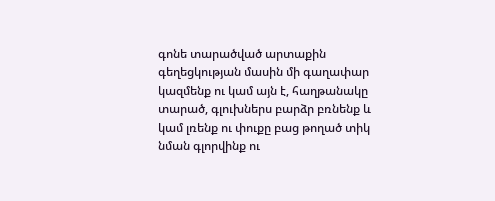գոնե տարածված արտաքին գեղեցկության մասին մի գաղափար կազմենք ու կամ այն է, հաղթանակը տարած, գլուխներս բարձր բռնենք և կամ լռենք ու փուքը բաց թողած տիկ նման գլորվինք ու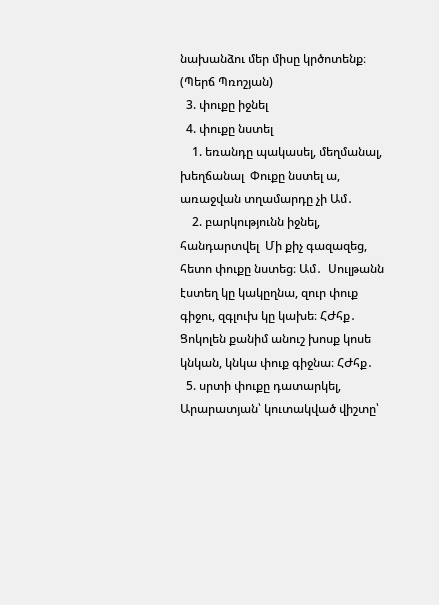նախանձու մեր միսը կրծոտենք։ (Պերճ Պռոշյան)
  3. փուքը իջնել
  4. փուքը նստել
    1. եռանդը պակասել, մեղմանալ, խեղճանալ  Փուքը նստել ա, առաջվան տղամարդը չի Ամ․
    2. բարկությունն իջնել, հանդարտվել  Մի քիչ գազազեց, հետո փուքը նստեց։ Ամ․  Սուլթանն էստեղ կը կակըղնա, զուր փուք գիջու, զգլուխ կը կախե։ ՀԺհք․  Ցոկոլեն քանիմ անուշ խոսք կոսե կնկան, կնկա փուք գիջնա։ ՀԺհք․
  5. սրտի փուքը դատարկել, Արարատյան՝ կուտակված վիշտը՝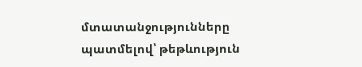մտատանջությունները պատմելով՝ թեթևություն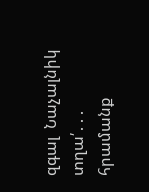զգալ  Նաչալնիկ տղա՛․․․ հրամանք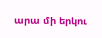արա մի երկու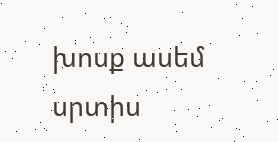խոսք ասեմ սրտիս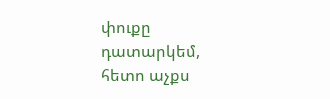փուքը դատարկեմ, հետո աչքս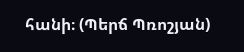հանի։ (Պերճ Պռոշյան)